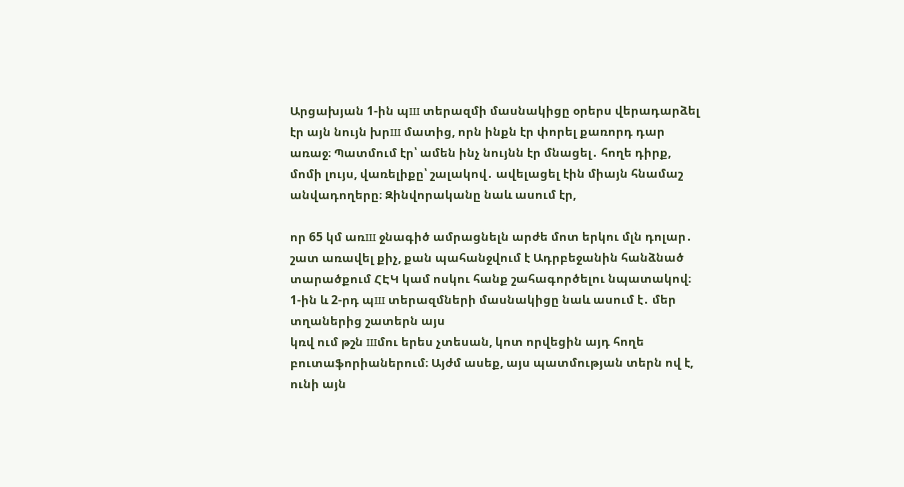Արցախյան 1-ին պш տերազմի մասնակիցը օրերս վերադարձել էր այն նույն խրш մատից, որն ինքն էր փորել քառորդ դար առաջ։ Պատմում էր՝ ամեն ինչ նույնն էր մնացել․ հողե դիրք, մոմի լույս, վառելիքը՝ շալակով․ ավելացել էին միայն հնամաշ անվադողերը։ Զինվորականը նաև ասում էր,

որ 65 կմ առш ջնագիծ ամրացնելն արժե մոտ երկու մլն դոլար․ շատ առավել քիչ, քան պահանջվում է Ադրբեջանին հանձնած տարածքում ՀԷԿ կամ ոսկու հանք շահագործելու նպատակով։ 1-ին և 2-րդ պш տերազմների մասնակիցը նաև ասում է․ մեր տղաներից շատերն այս
կռվ ում թշն шմու երես չտեսան, կոտ որվեցին այդ հողե բուտաֆորիաներում։ Այժմ ասեք, այս պատմության տերն ով է, ունի այն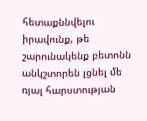հետաքննվելու իրավունք, թե շարունակենք բետոնն անկշտորեն լցնել մե ռյալ հարստության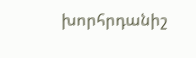խորհրդանիշ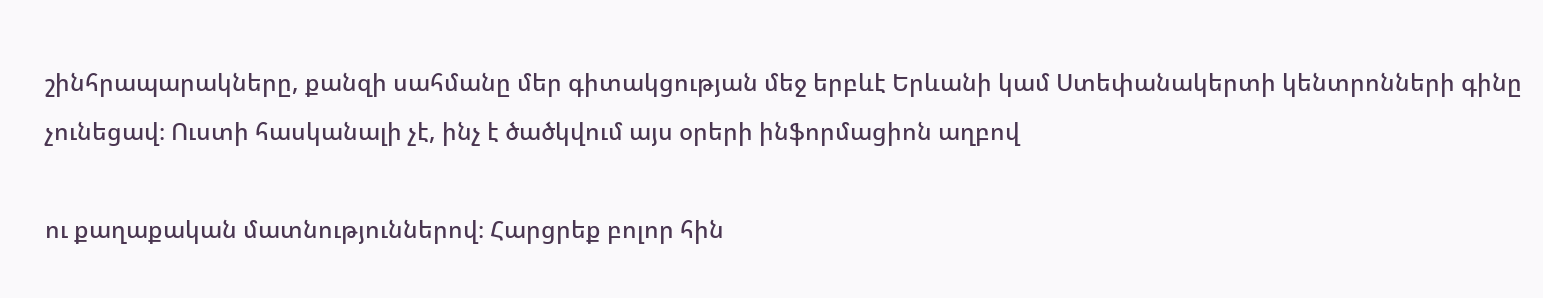շինհրապարակները, քանզի սահմանը մեր գիտակցության մեջ երբևէ Երևանի կամ Ստեփանակերտի կենտրոնների գինը չունեցավ։ Ուստի հասկանալի չէ, ինչ է ծածկվում այս օրերի ինֆորմացիոն աղբով

ու քաղաքական մատնություններով։ Հարցրեք բոլոր հին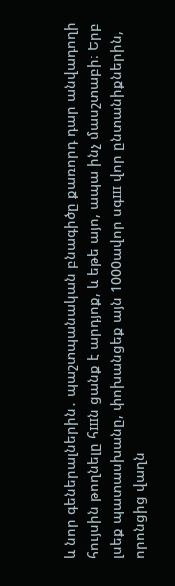և նոր գեներալներին․ պաշտպանական բնագիծը քառորդ դար անվադողի հույսին թողնելը հшն ցանք է արդյոք, և եթե այո, ապա ինչ մասշտաբի։ Երբ լսեք պատասխանը, փոխանցեք այն 1000ավոր սգш վոր ընտանիքներին, որոնցից վաղն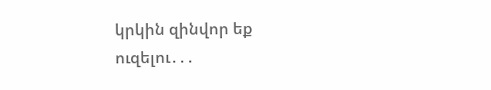կրկին զինվոր եք ուզելու․․․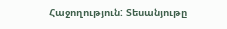Հաջողություն: Տեսանյութը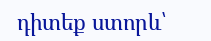դիտեք ստորև՝